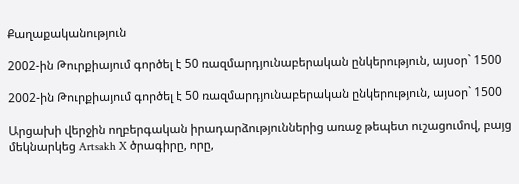Քաղաքականություն

2002-ին Թուրքիայում գործել է 50 ռազմարդյունաբերական ընկերություն, այսօր` 1500

2002-ին Թուրքիայում գործել է 50 ռազմարդյունաբերական ընկերություն, այսօր` 1500

Արցախի վերջին ողբերգական իրադարձություններից առաջ թեպետ ուշացումով, բայց մեկնարկեց Artsakh X ծրագիրը, որը,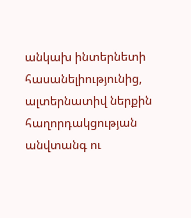անկախ ինտերնետի հասանելիությունից, ալտերնատիվ ներքին հաղորդակցության անվտանգ ու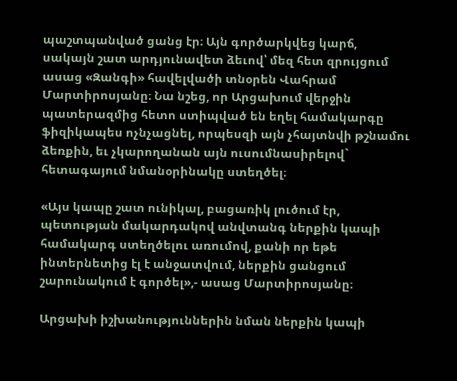պաշտպանված ցանց էր։ Այն գործարկվեց կարճ, սակայն շատ արդյունավետ ձեւով՝ մեզ հետ զրույցում ասաց «Զանգի» հավելվածի տնօրեն Վահրամ Մարտիրոսյանը։ Նա նշեց, որ Արցախում վերջին պատերազմից հետո ստիպված են եղել համակարգը ֆիզիկապես ոչնչացնել, որպեսզի այն չհայտնվի թշնամու ձեռքին, եւ չկարողանան այն ուսումնասիրելով` հետագայում նմանօրինակը ստեղծել։

«Այս կապը շատ ունիկալ, բացառիկ լուծում էր, պետության մակարդակով անվտանգ ներքին կապի համակարգ ստեղծելու առումով, քանի որ եթե ինտերնետից էլ է անջատվում, ներքին ցանցում շարունակում է գործել»,- ասաց Մարտիրոսյանը։

Արցախի իշխանություններին նման ներքին կապի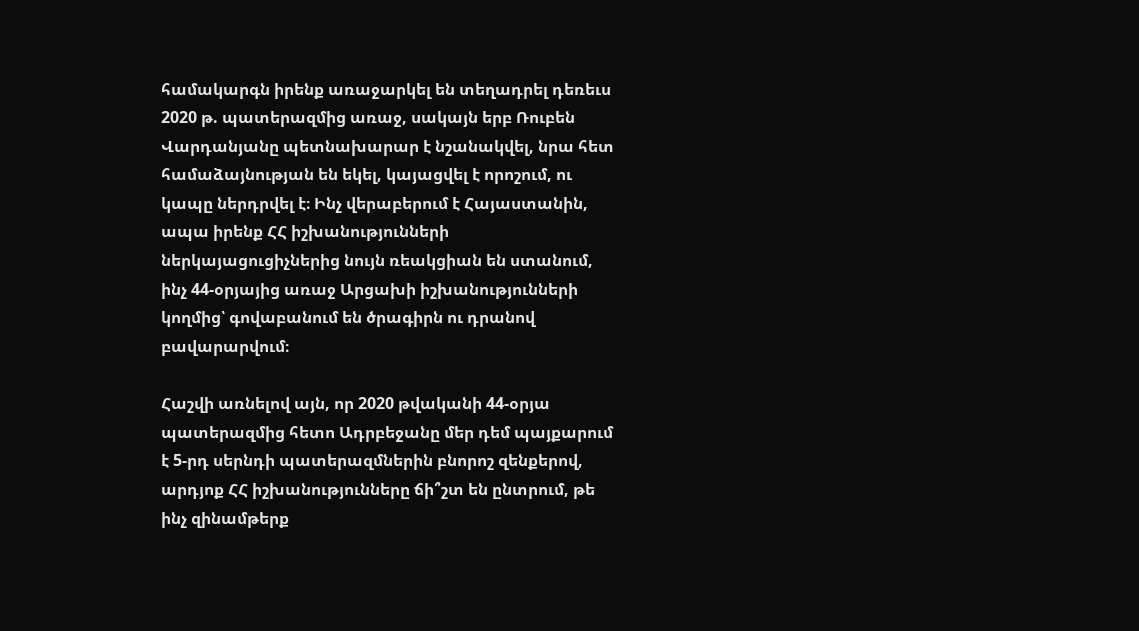համակարգն իրենք առաջարկել են տեղադրել դեռեւս 2020 թ. պատերազմից առաջ, սակայն երբ Ռուբեն Վարդանյանը պետնախարար է նշանակվել, նրա հետ համաձայնության են եկել, կայացվել է որոշում, ու կապը ներդրվել է։ Ինչ վերաբերում է Հայաստանին, ապա իրենք ՀՀ իշխանությունների ներկայացուցիչներից նույն ռեակցիան են ստանում, ինչ 44-օրյայից առաջ Արցախի իշխանությունների կողմից՝ գովաբանում են ծրագիրն ու դրանով բավարարվում։

Հաշվի առնելով այն, որ 2020 թվականի 44-օրյա պատերազմից հետո Ադրբեջանը մեր դեմ պայքարում է 5-րդ սերնդի պատերազմներին բնորոշ զենքերով, արդյոք ՀՀ իշխանությունները ճի՞շտ են ընտրում, թե ինչ զինամթերք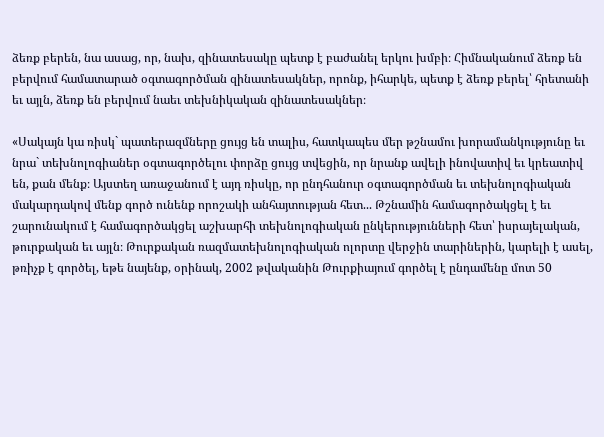ձեռք բերեն, նա ասաց, որ, նախ, զինատեսակը պետք է բաժանել երկու խմբի։ Հիմնականում ձեռք են բերվում համատարած օգտագործման զինատեսակներ, որոնք, իհարկե, պետք է ձեռք բերել՝ հրետանի եւ այլն, ձեռք են բերվում նաեւ տեխնիկական զինատեսակներ։

«Սակայն կա ռիսկ` պատերազմները ցույց են տալիս, հատկապես մեր թշնամու խորամանկությունը եւ նրա` տեխնոլոգիաներ օգտագործելու փորձը ցույց տվեցին, որ նրանք ավելի ինովատիվ եւ կրեատիվ են, քան մենք։ Այստեղ առաջանում է այդ ռիսկը, որ ընդհանուր օգտագործման եւ տեխնոլոգիական մակարդակով մենք գործ ունենք որոշակի անհայտության հետ... Թշնամին համագործակցել է եւ շարունակում է համագործակցել աշխարհի տեխնոլոգիական ընկերությունների հետ՝ իսրայելական, թուրքական եւ այլն։ Թուրքական ռազմատեխնոլոգիական ոլորտը վերջին տարիներին, կարելի է ասել, թռիչք է գործել, եթե նայենք, օրինակ, 2002 թվականին Թուրքիայում գործել է ընդամենը մոտ 50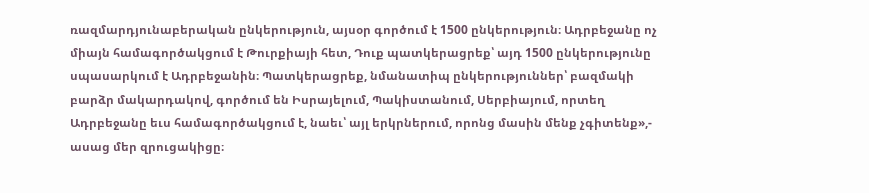ռազմարդյունաբերական ընկերություն, այսօր գործում է 1500 ընկերություն։ Ադրբեջանը ոչ միայն համագործակցում է Թուրքիայի հետ, Դուք պատկերացրեք՝ այդ 1500 ընկերությունը սպասարկում է Ադրբեջանին։ Պատկերացրեք, նմանատիպ ընկերություններ՝ բազմակի բարձր մակարդակով, գործում են Իսրայելում, Պակիստանում, Սերբիայում, որտեղ Ադրբեջանը եւս համագործակցում է, նաեւ՝ այլ երկրներում, որոնց մասին մենք չգիտենք»,- ասաց մեր զրուցակիցը։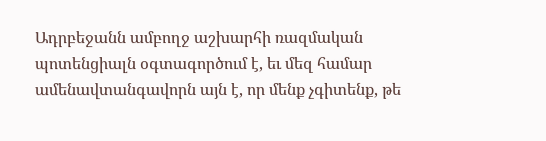Ադրբեջանն ամբողջ աշխարհի ռազմական պոտենցիալն օգտագործում է, եւ մեզ համար ամենավտանգավորն այն է, որ մենք չգիտենք, թե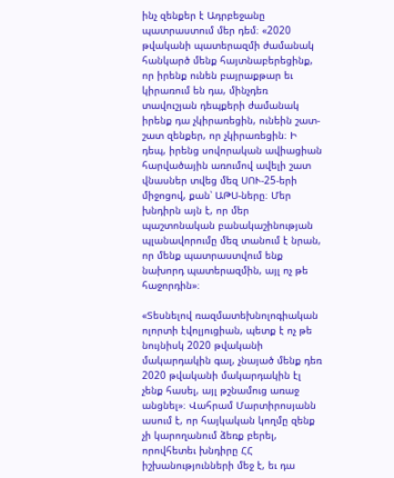ինչ զենքեր է Ադրբեջանը պատրաստում մեր դեմ։ «2020 թվականի պատերազմի ժամանակ հանկարծ մենք հայտնաբերեցինք, որ իրենք ունեն բայրաքթար եւ կիրառում են դա, մինչդեռ տավուշյան դեպքերի ժամանակ իրենք դա չկիրառեցին, ունեին շատ-շատ զենքեր, որ չկիրառեցին։ Ի դեպ, իրենց սովորական ավիացիան հարվածային առումով ավելի շատ վնասներ տվեց մեզ ՍՈՒ-25-երի միջոցով, քան՝ ԱԹՍ-ները։ Մեր խնդիրն այն է, որ մեր պաշտոնական բանակաշինության պլանավորումը մեզ տանում է նրան, որ մենք պատրաստվում ենք նախորդ պատերազմին, այլ ոչ թե հաջորդին»։

«Տեսնելով ռազմատեխնոլոգիական ոլորտի էվոլյուցիան, պետք է ոչ թե նույնիսկ 2020 թվականի մակարդակին գալ, չնայած մենք դեռ 2020 թվականի մակարդակին էլ չենք հասել, այլ թշնամուց առաջ անցնել»։ Վահրամ Մարտիրոսյանն ասում է, որ հայկական կողմը զենք չի կարողանում ձեռք բերել, որովհետեւ խնդիրը ՀՀ իշխանությունների մեջ է, եւ դա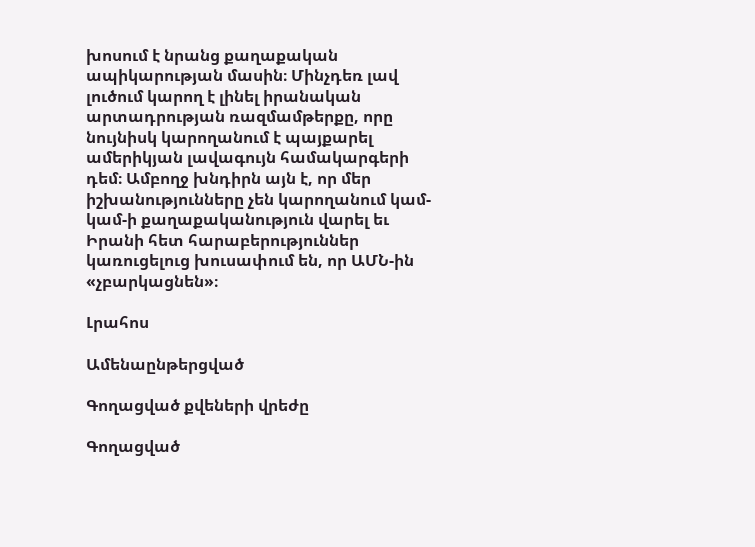խոսում է նրանց քաղաքական ապիկարության մասին։ Մինչդեռ լավ լուծում կարող է լինել իրանական արտադրության ռազմամթերքը, որը նույնիսկ կարողանում է պայքարել ամերիկյան լավագույն համակարգերի դեմ։ Ամբողջ խնդիրն այն է, որ մեր իշխանությունները չեն կարողանում կամ-կամ-ի քաղաքականություն վարել եւ Իրանի հետ հարաբերություններ կառուցելուց խուսափում են, որ ԱՄՆ-ին «չբարկացնեն»։

Լրահոս

Ամենաընթերցված

Գողացված քվեների վրեժը

Գողացված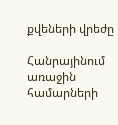քվեների վրեժը

Հանրայինում առաջին համարների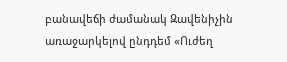բանավեճի ժամանակ Զավենիչին առաջարկելով ընդդեմ «Ուժեղ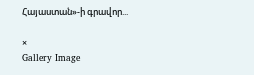Հայաստան»-ի գրավոր...

×
Gallery Image